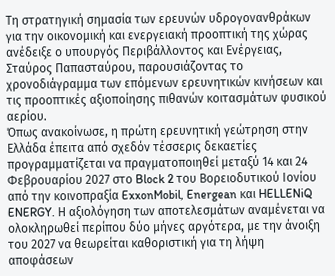Τη στρατηγική σημασία των ερευνών υδρογονανθράκων για την οικονομική και ενεργειακή προοπτική της χώρας ανέδειξε ο υπουργός Περιβάλλοντος και Ενέργειας, Σταύρος Παπασταύρου, παρουσιάζοντας το χρονοδιάγραμμα των επόμενων ερευνητικών κινήσεων και τις προοπτικές αξιοποίησης πιθανών κοιτασμάτων φυσικού αερίου.
Όπως ανακοίνωσε, η πρώτη ερευνητική γεώτρηση στην Ελλάδα έπειτα από σχεδόν τέσσερις δεκαετίες προγραμματίζεται να πραγματοποιηθεί μεταξύ 14 και 24 Φεβρουαρίου 2027 στο Block 2 του Βορειοδυτικού Ιονίου από την κοινοπραξία ExxonMobil, Energean και HELLENiQ ENERGY. Η αξιολόγηση των αποτελεσμάτων αναμένεται να ολοκληρωθεί περίπου δύο μήνες αργότερα, με την άνοιξη του 2027 να θεωρείται καθοριστική για τη λήψη αποφάσεων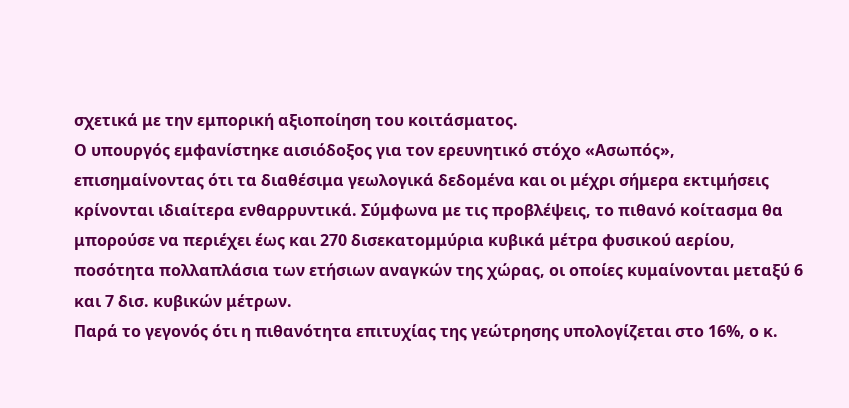σχετικά με την εμπορική αξιοποίηση του κοιτάσματος.
Ο υπουργός εμφανίστηκε αισιόδοξος για τον ερευνητικό στόχο «Ασωπός», επισημαίνοντας ότι τα διαθέσιμα γεωλογικά δεδομένα και οι μέχρι σήμερα εκτιμήσεις κρίνονται ιδιαίτερα ενθαρρυντικά. Σύμφωνα με τις προβλέψεις, το πιθανό κοίτασμα θα μπορούσε να περιέχει έως και 270 δισεκατομμύρια κυβικά μέτρα φυσικού αερίου, ποσότητα πολλαπλάσια των ετήσιων αναγκών της χώρας, οι οποίες κυμαίνονται μεταξύ 6 και 7 δισ. κυβικών μέτρων.
Παρά το γεγονός ότι η πιθανότητα επιτυχίας της γεώτρησης υπολογίζεται στο 16%, ο κ.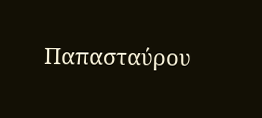Παπασταύρου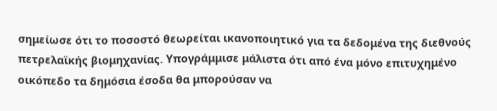σημείωσε ότι το ποσοστό θεωρείται ικανοποιητικό για τα δεδομένα της διεθνούς πετρελαϊκής βιομηχανίας. Υπογράμμισε μάλιστα ότι από ένα μόνο επιτυχημένο οικόπεδο τα δημόσια έσοδα θα μπορούσαν να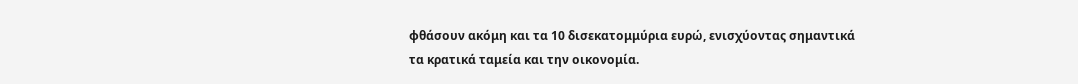φθάσουν ακόμη και τα 10 δισεκατομμύρια ευρώ, ενισχύοντας σημαντικά τα κρατικά ταμεία και την οικονομία.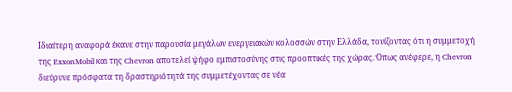Ιδιαίτερη αναφορά έκανε στην παρουσία μεγάλων ενεργειακών κολοσσών στην Ελλάδα, τονίζοντας ότι η συμμετοχή της ExxonMobil και της Chevron αποτελεί ψήφο εμπιστοσύνης στις προοπτικές της χώρας. Όπως ανέφερε, η Chevron διεύρυνε πρόσφατα τη δραστηριότητά της συμμετέχοντας σε νέα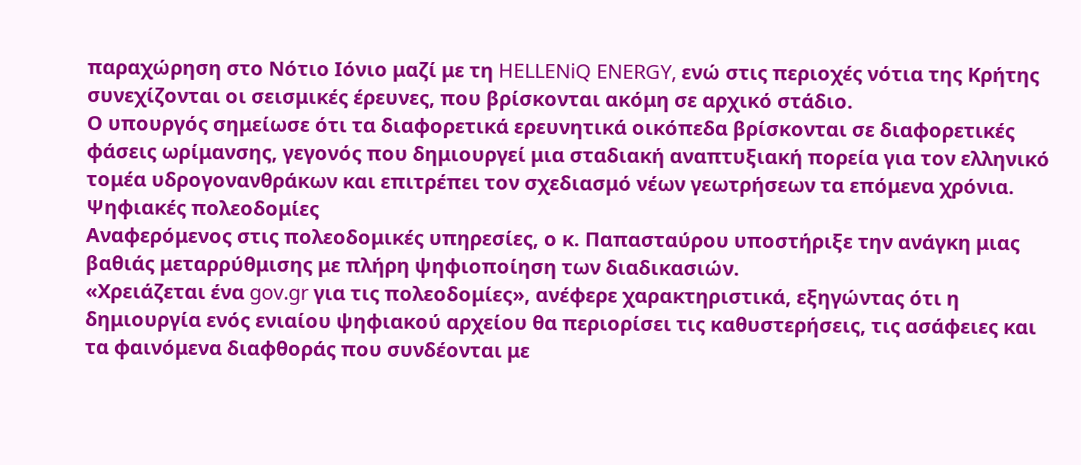παραχώρηση στο Νότιο Ιόνιο μαζί με τη HELLENiQ ENERGY, ενώ στις περιοχές νότια της Κρήτης συνεχίζονται οι σεισμικές έρευνες, που βρίσκονται ακόμη σε αρχικό στάδιο.
Ο υπουργός σημείωσε ότι τα διαφορετικά ερευνητικά οικόπεδα βρίσκονται σε διαφορετικές φάσεις ωρίμανσης, γεγονός που δημιουργεί μια σταδιακή αναπτυξιακή πορεία για τον ελληνικό τομέα υδρογονανθράκων και επιτρέπει τον σχεδιασμό νέων γεωτρήσεων τα επόμενα χρόνια.
Ψηφιακές πολεοδομίες
Αναφερόμενος στις πολεοδομικές υπηρεσίες, ο κ. Παπασταύρου υποστήριξε την ανάγκη μιας βαθιάς μεταρρύθμισης με πλήρη ψηφιοποίηση των διαδικασιών.
«Χρειάζεται ένα gov.gr για τις πολεοδομίες», ανέφερε χαρακτηριστικά, εξηγώντας ότι η δημιουργία ενός ενιαίου ψηφιακού αρχείου θα περιορίσει τις καθυστερήσεις, τις ασάφειες και τα φαινόμενα διαφθοράς που συνδέονται με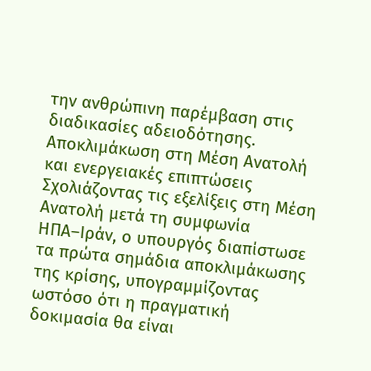την ανθρώπινη παρέμβαση στις διαδικασίες αδειοδότησης.
Αποκλιμάκωση στη Μέση Ανατολή και ενεργειακές επιπτώσεις
Σχολιάζοντας τις εξελίξεις στη Μέση Ανατολή μετά τη συμφωνία ΗΠΑ–Ιράν, ο υπουργός διαπίστωσε τα πρώτα σημάδια αποκλιμάκωσης της κρίσης, υπογραμμίζοντας ωστόσο ότι η πραγματική δοκιμασία θα είναι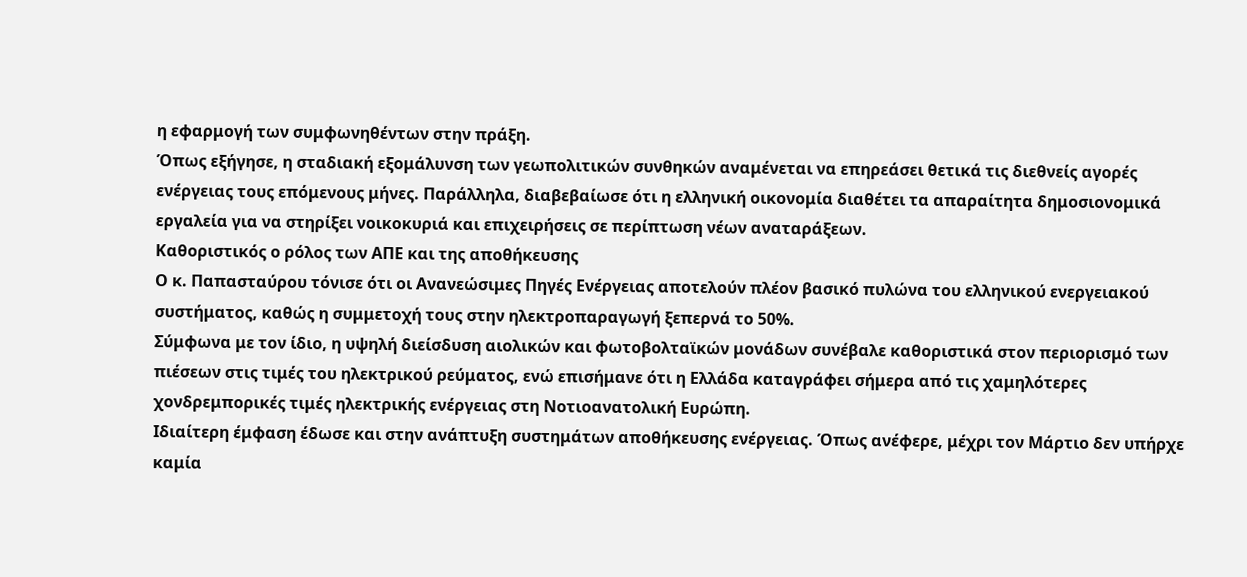η εφαρμογή των συμφωνηθέντων στην πράξη.
Όπως εξήγησε, η σταδιακή εξομάλυνση των γεωπολιτικών συνθηκών αναμένεται να επηρεάσει θετικά τις διεθνείς αγορές ενέργειας τους επόμενους μήνες. Παράλληλα, διαβεβαίωσε ότι η ελληνική οικονομία διαθέτει τα απαραίτητα δημοσιονομικά εργαλεία για να στηρίξει νοικοκυριά και επιχειρήσεις σε περίπτωση νέων αναταράξεων.
Καθοριστικός ο ρόλος των ΑΠΕ και της αποθήκευσης
Ο κ. Παπασταύρου τόνισε ότι οι Ανανεώσιμες Πηγές Ενέργειας αποτελούν πλέον βασικό πυλώνα του ελληνικού ενεργειακού συστήματος, καθώς η συμμετοχή τους στην ηλεκτροπαραγωγή ξεπερνά το 50%.
Σύμφωνα με τον ίδιο, η υψηλή διείσδυση αιολικών και φωτοβολταϊκών μονάδων συνέβαλε καθοριστικά στον περιορισμό των πιέσεων στις τιμές του ηλεκτρικού ρεύματος, ενώ επισήμανε ότι η Ελλάδα καταγράφει σήμερα από τις χαμηλότερες χονδρεμπορικές τιμές ηλεκτρικής ενέργειας στη Νοτιοανατολική Ευρώπη.
Ιδιαίτερη έμφαση έδωσε και στην ανάπτυξη συστημάτων αποθήκευσης ενέργειας. Όπως ανέφερε, μέχρι τον Μάρτιο δεν υπήρχε καμία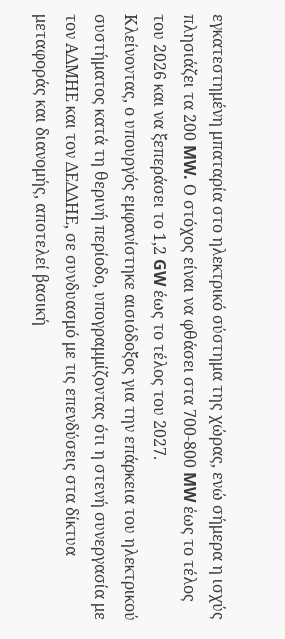εγκατεστημένη μπαταρία στο ηλεκτρικό σύστημα της χώρας, ενώ σήμερα η ισχύς πλησιάζει τα 200 MW. Ο στόχος είναι να φθάσει στα 700-800 MW έως το τέλος του 2026 και να ξεπεράσει το 1,2 GW έως το τέλος του 2027.
Κλείνοντας, ο υπουργός εμφανίστηκε αισιόδοξος για την επάρκεια του ηλεκτρικού συστήματος κατά τη θερινή περίοδο, υπογραμμίζοντας ότι η στενή συνεργασία με τον ΑΔΜΗΕ και τον ΔΕΔΔΗΕ, σε συνδυασμό με τις επενδύσεις στα δίκτυα μεταφοράς και διανομής, αποτελεί βασική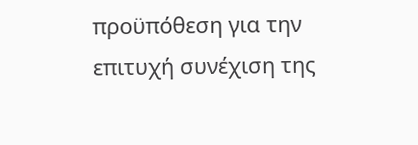προϋπόθεση για την επιτυχή συνέχιση της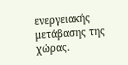ενεργειακής μετάβασης της χώρας.